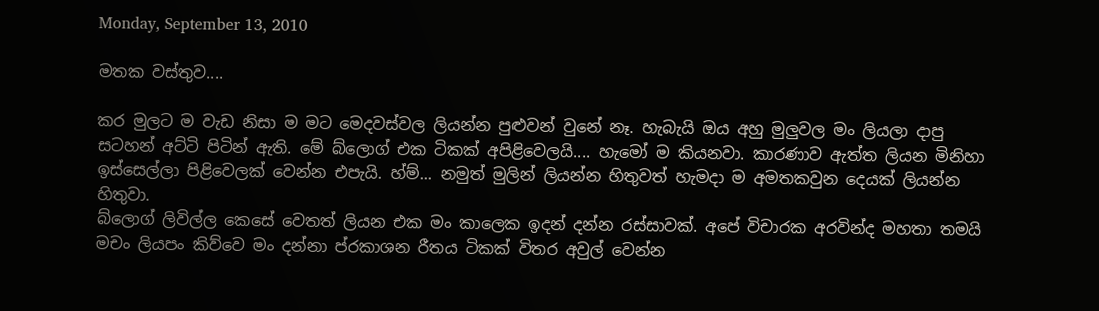Monday, September 13, 2010

මතක වස්තුව....

කර මුලට ම වැඩ නිසා ම මට මෙදවස්වල ලියන්න පුළුවන් වුනේ නෑ. හැබැයි ඔය අහු මුලුවල මං ලියලා දාපු සටහන් අට්ටි පිටින් ඇති. මේ බ්ලොග් එක ටිකක් අපිළිවෙලයි.... හැමෝ ම කියනවා. කාරණාව ඇත්ත ලියන මිනිහා ඉස්සෙල්ලා පිළිවෙලක් වෙන්න එපැයි. හ්ම්... නමුත් මුලින් ලියන්න හිතුවත් හැමදා ම අමතකවුන දෙයක් ලියන්න හිතුවා.
බ්ලොග් ලිවිල්ල කෙසේ වෙතත් ලියන එක මං කාලෙක ඉදන් දන්න රස්සාවක්. අපේ විචාරක අරවින්ද මහතා තමයි මචං ලියපං කිව්වෙ මං දන්නා ප්රකාශන රීතය ටිකක් විතර අවුල් වෙන්න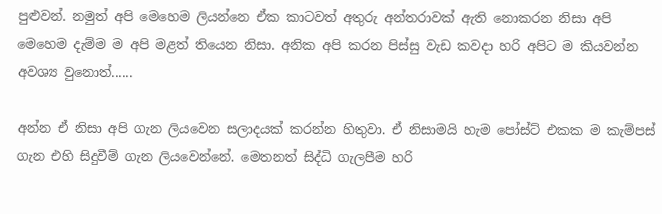පුළුවන්. නමුත් අපි මෙහෙම ලියන්නෙ ඒක කාටවත් අතුරු අන්තරාවක් ඇති නොකරන නිසා අපි මෙහෙම දැම්ම ම අපි මළත් තියෙන නිසා. අනික අපි කරන පිස්සු වැඩ කවදා හරි අපිට ම කියවන්න අවශ්‍ය වුනොත්......

අන්න ඒ නිසා අපි ගැන ලියවෙන සලාදයක් කරන්න හිතුවා. ඒ නිසාමයි හැම පෝස්ට් එකක ම කැම්පස් ගැන එහි සිදුවීම් ගැන ලියවෙන්නේ. මෙතනත් සිද්ධි ගැලපීම හරි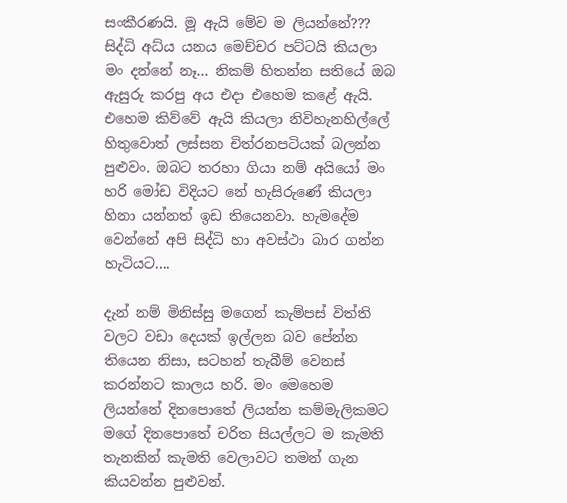සංකීරණයි. මූ ඇයි මේව ම ලියන්නේ??? සිද්ධි අධ්ය යනය මෙච්චර පට්ටයි කියලා මං දන්නේ නෑ... නිකම් හිතන්න සතියේ ඔබ ඇසුරු කරපු අය එදා එහෙම කළේ ඇයි. එහෙම කිව්වේ ඇයි කියලා නිවිහැනහිල්ලේ හිතුවොත් ලස්සන චිත්රනපටියක් බලන්න පුළුවං. ඔබට තරහා ගියා නම් අයියෝ මං හරි මෝඩ විදියට නේ හැසිරුණේ කියලා හිනා යන්නත් ඉඩ තියෙනවා. හැමදේම වෙන්නේ අපි සිද්ධි හා අවස්ථා බාර ගන්න හැටියට....

දැන් නම් මිනිස්සු මගෙන් කැම්පස් විත්ති වලට වඩා දෙයක් ඉල්ලන බව පේන්න තියෙන නිසා, සටහන් තැබීම් වෙනස් කරන්නට කාලය හරි. මං මෙහෙම ලියන්නේ දිනපොතේ ලියන්න කම්මැලිකමට මගේ දිනපොතේ චරිත සියල්ලට ම කැමති තැනකින් කැමති වෙලාවට තමන් ගැන කියවන්න පුළුවන්.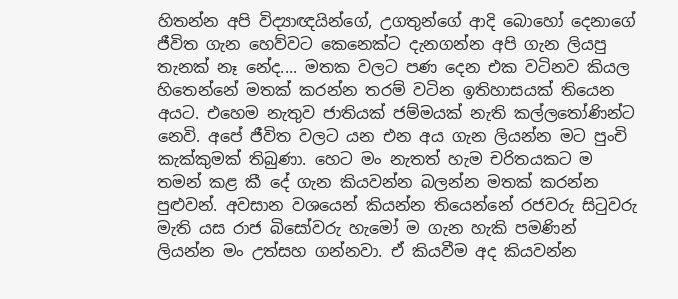හිතන්න අපි විද්‍යාඥයින්ගේ, උගතුන්ගේ ආදි බොහෝ දෙනාගේ ජීවිත ගැන හෙව්වට කෙනෙක්ට දැනගන්න අපි ගැන ලියපු තැනක් නෑ නේද.... මතක වලට පණ දෙන එක වටිනව කියල හිතෙන්නේ මතක් කරන්න තරම් වටින ඉතිහාසයක් තියෙන අයට. එහෙම නැතුව ජාතියක් ජම්මයක් නැති කල්ලතෝණින්ට නෙවි. අපේ ජීවිත වලට යන එන අය ගැන ලියන්න මට පුංචි කැක්කුමක් තිබුණා. හෙට මං නැතත් හැම චරිතයකට ම තමන් කළ කී දේ ගැන කියවන්න බලන්න මතක් කරන්න පුළුවන්. අවසාන වශයෙන් කියන්න තියෙන්නේ රජවරු සිටුවරු මැති යස රාජ බිසෝවරු හැමෝ ම ගැන හැකි පමණින් ලියන්න මං උත්සහ ගන්නවා. ඒ කියවීම අද කියවන්න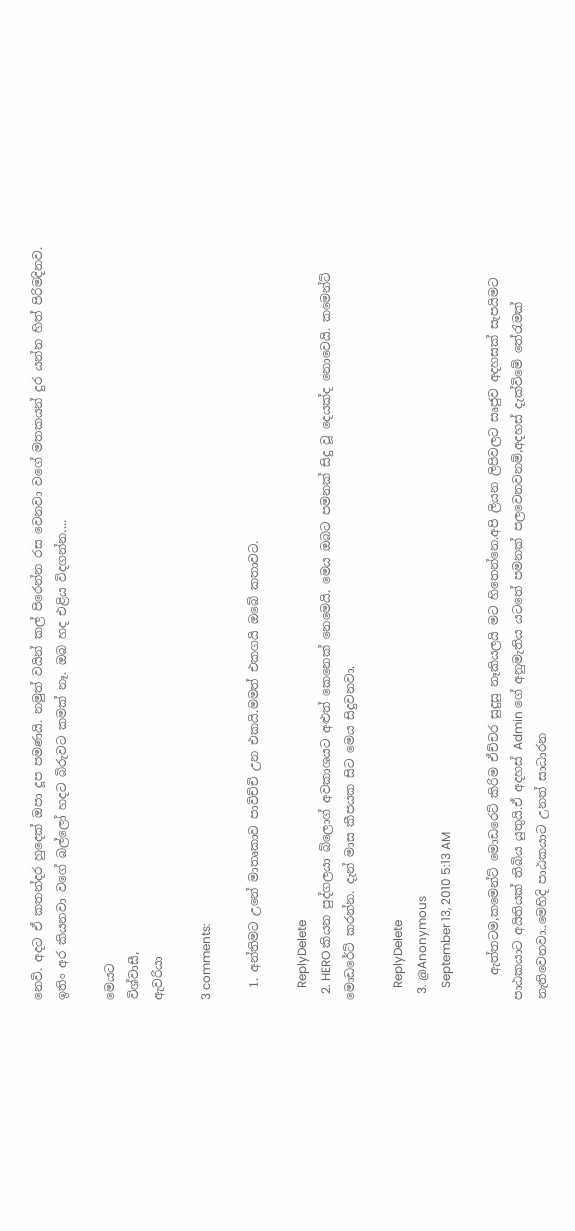නෙවි. අදට ඒ කතන්දර හුදෙක් ඔපා දූප පමණයි. නමුත් වයින් කල් පිරෙන්න රස වෙනවා වගේ මතකයන් දුර යන්න හිත් පිරිමදිනව. ඉතිං අර කියනවා වගේ බල්ලෝ හදට බිරුවට කමක් නෑ. ඔබ හද එළිය විදගන්න....

මෙයට
විශ්වාසී,
ඇවරියා

3 comments:

  1. අන්තිමට උනේ මාතෘකාව පාවිච්චි උන එකයි.මමත් එකගයි ඔබේ කතාවට.

    ReplyDelete
  2. HERO කියන පුද්ගලයා බ්ලොග් අවකාශයට අළුත් කෙනෙක් නෙමෙයි. මෙය ඔබට පමනක් සිදු වූ දෙයක්ද නොවෙයි. කමෙන්ට් මොඩරේට් කරන්න. දැන් මාස කීපයක සිට මෙය සිදුවනවා.

    ReplyDelete
  3. @Anonymous
    September 13, 2010 5:13 AM

    ඇත්තටම,කමෙන්ට් මොඩරෙට් කිරිම ඒච්චර සුදුසු නෑකියලයි මට හිතෙන්නෙ.අපි ලියන ලිපිවලට සෘජුව අදහසක් සැපයිමට පාඨකයාට අයිතියක් තිබිය යුතුයි.ඒ අදහස් Admin ගේ අනුමැතිය යටතේ පමනක් පලවෙනවනම්,අදහස් දැක්විමේ තේරැමක් නැතිවෙනවා..මෙහිදි පාඨකයාට උනත් සාධාරන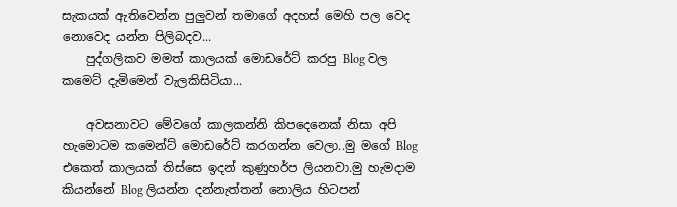සැකයක් ඇතිවෙන්න පුලුවන් තමාගේ අදහස් මෙහි පල වෙද නොවෙද යන්න පිලිබදව...
    පුද්ගලිකව මමත් කාලයක් මොඩරේට් කරපු Blog වල කමෙට් දැමිමෙන් වැලකිසිටියා...

    අවසනාවට මේවගේ කාලකන්නි කිපදෙනෙක් නිසා අපි හැමොටම කමෙන්ට් මොඩරේට් කරගන්න වෙලා..මු මගේ Blog එකෙත් කාලයක් තිස්සෙ ඉදන් කුණුහර්ප ලියනවා.මු හැමදාම කියන්නේ Blog ලියන්න දන්නැත්තන් නොලිය හිටපන්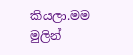කියලා.මම මුලින්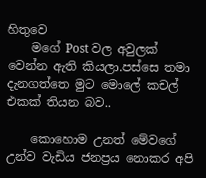හිතුවෙ
    මගේ Post වල අවුලක් වෙන්න ඇති කියලා.පස්සෙ තමා දැනගත්තෙ මුට මොලේ කචල් එකක් තියන බව..

    කොහොම උනත් මේවගේ උන්ව වැඩිය ජනප්‍රය නොකර අපි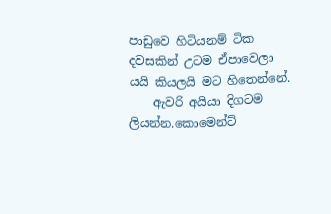පාඩුවෙ හිටියනම් ටික දවසකින් උටම ඒපාවෙලා යයි කියලයි මට හිතෙන්නේ.
    ඇවරි අයියා දිගටම ලියන්න.කොමෙන්ට්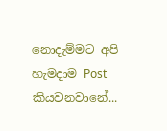නොදැම්මට අපි හැමදාම Post කියවනවානේ...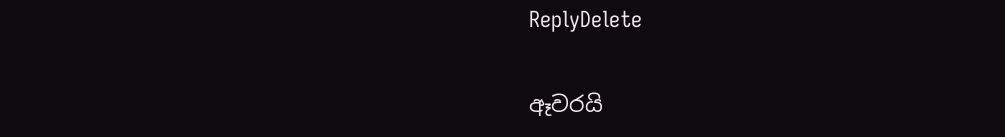ReplyDelete

ඈවරයි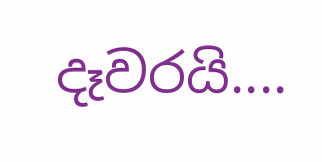දෑවරයි....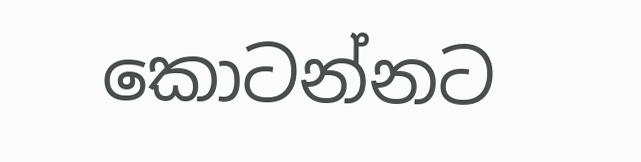කොටන්නට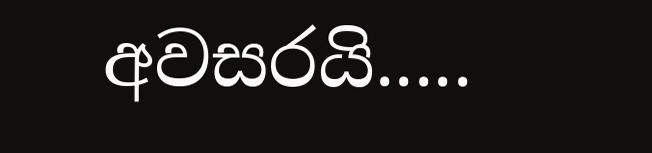අවසරයි.....